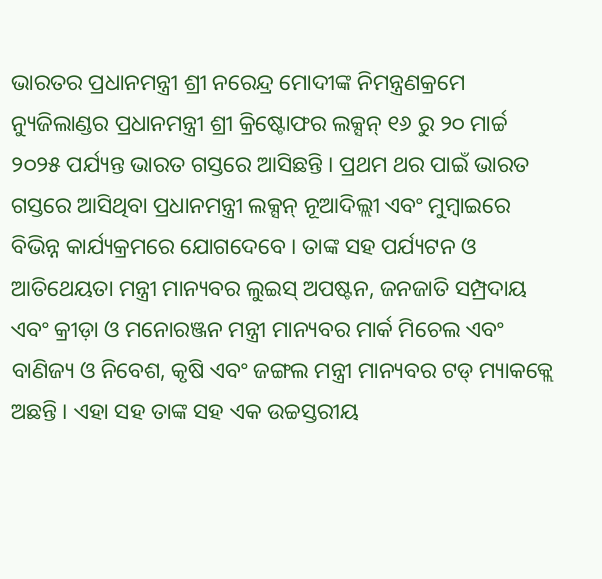ଭାରତର ପ୍ରଧାନମନ୍ତ୍ରୀ ଶ୍ରୀ ନରେନ୍ଦ୍ର ମୋଦୀଙ୍କ ନିମନ୍ତ୍ରଣକ୍ରମେ ନ୍ୟୁଜିଲାଣ୍ଡର ପ୍ରଧାନମନ୍ତ୍ରୀ ଶ୍ରୀ କ୍ରିଷ୍ଟୋଫର ଲକ୍ସନ୍ ୧୬ ରୁ ୨୦ ମାର୍ଚ୍ଚ ୨୦୨୫ ପର୍ଯ୍ୟନ୍ତ ଭାରତ ଗସ୍ତରେ ଆସିଛନ୍ତି । ପ୍ରଥମ ଥର ପାଇଁ ଭାରତ ଗସ୍ତରେ ଆସିଥିବା ପ୍ରଧାନମନ୍ତ୍ରୀ ଲକ୍ସନ୍ ନୂଆଦିଲ୍ଲୀ ଏବଂ ମୁମ୍ବାଇରେ ବିଭିନ୍ନ କାର୍ଯ୍ୟକ୍ରମରେ ଯୋଗଦେବେ । ତାଙ୍କ ସହ ପର୍ଯ୍ୟଟନ ଓ ଆତିଥେୟତା ମନ୍ତ୍ରୀ ମାନ୍ୟବର ଲୁଇସ୍ ଅପଷ୍ଟନ, ଜନଜାତି ସମ୍ପ୍ରଦାୟ ଏବଂ କ୍ରୀଡ଼ା ଓ ମନୋରଞ୍ଜନ ମନ୍ତ୍ରୀ ମାନ୍ୟବର ମାର୍କ ମିଚେଲ ଏବଂ ବାଣିଜ୍ୟ ଓ ନିବେଶ, କୃଷି ଏବଂ ଜଙ୍ଗଲ ମନ୍ତ୍ରୀ ମାନ୍ୟବର ଟଡ୍ ମ୍ୟାକକ୍ଲେ ଅଛନ୍ତି । ଏହା ସହ ତାଙ୍କ ସହ ଏକ ଉଚ୍ଚସ୍ତରୀୟ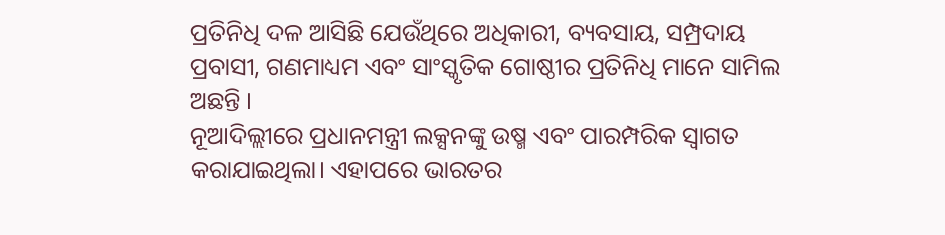ପ୍ରତିନିଧି ଦଳ ଆସିଛି ଯେଉଁଥିରେ ଅଧିକାରୀ, ବ୍ୟବସାୟ, ସମ୍ପ୍ରଦାୟ ପ୍ରବାସୀ, ଗଣମାଧ୍ୟମ ଏବଂ ସାଂସ୍କୃତିକ ଗୋଷ୍ଠୀର ପ୍ରତିନିଧି ମାନେ ସାମିଲ ଅଛନ୍ତି ।
ନୂଆଦିଲ୍ଲୀରେ ପ୍ରଧାନମନ୍ତ୍ରୀ ଲକ୍ସନଙ୍କୁ ଉଷ୍ମ ଏବଂ ପାରମ୍ପରିକ ସ୍ୱାଗତ କରାଯାଇଥିଲା। ଏହାପରେ ଭାରତର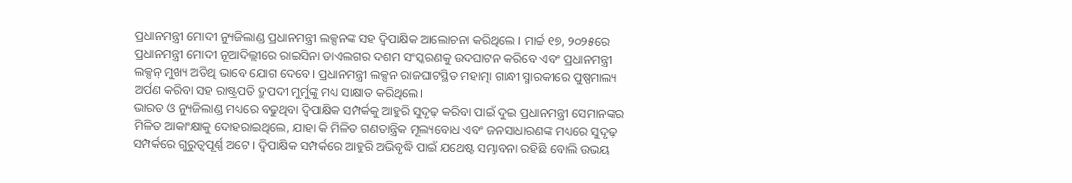ପ୍ରଧାନମନ୍ତ୍ରୀ ମୋଦୀ ନ୍ୟୁଜିଲାଣ୍ଡ ପ୍ରଧାନମନ୍ତ୍ରୀ ଲକ୍ସନଙ୍କ ସହ ଦ୍ୱିପାକ୍ଷିକ ଆଲୋଚନା କରିଥିଲେ । ମାର୍ଚ୍ଚ ୧୭, ୨୦୨୫ରେ ପ୍ରଧାନମନ୍ତ୍ରୀ ମୋଦୀ ନୂଆଦିଲ୍ଲୀରେ ରାଇସିନା ଡାଏଲଗର ଦଶମ ସଂସ୍କରଣକୁ ଉଦଘାଟନ କରିବେ ଏବଂ ପ୍ରଧାନମନ୍ତ୍ରୀ ଲକ୍ସନ୍ ମୁଖ୍ୟ ଅତିଥି ଭାବେ ଯୋଗ ଦେବେ। ପ୍ରଧାନମନ୍ତ୍ରୀ ଲକ୍ସନ ରାଜଘାଟସ୍ଥିତ ମହାତ୍ମା ଗାନ୍ଧୀ ସ୍ମାରକୀରେ ପୁଷ୍ପମାଲ୍ୟ ଅର୍ପଣ କରିବା ସହ ରାଷ୍ଟ୍ରପତି ଦ୍ରୁପଦୀ ମୁର୍ମୁଙ୍କୁ ମଧ୍ୟ ସାକ୍ଷାତ କରିଥିଲେ।
ଭାରତ ଓ ନ୍ୟୁଜିଲାଣ୍ଡ ମଧ୍ୟରେ ବଢୁଥିବା ଦ୍ୱିପାକ୍ଷିକ ସମ୍ପର୍କକୁ ଆହୁରି ସୁଦୃଢ଼ କରିବା ପାଇଁ ଦୁଇ ପ୍ରଧାନମନ୍ତ୍ରୀ ସେମାନଙ୍କର ମିଳିତ ଆକାଂକ୍ଷାକୁ ଦୋହରାଇଥିଲେ, ଯାହା କି ମିଳିତ ଗଣତାନ୍ତ୍ରିକ ମୂଲ୍ୟବୋଧ ଏବଂ ଜନସାଧାରଣଙ୍କ ମଧ୍ୟରେ ସୁଦୃଢ଼ ସମ୍ପର୍କରେ ଗୁରୁତ୍ୱପୂର୍ଣ୍ଣ ଅଟେ । ଦ୍ୱିପାକ୍ଷିକ ସମ୍ପର୍କରେ ଆହୁରି ଅଭିବୃଦ୍ଧି ପାଇଁ ଯଥେଷ୍ଟ ସମ୍ଭାବନା ରହିଛି ବୋଲି ଉଭୟ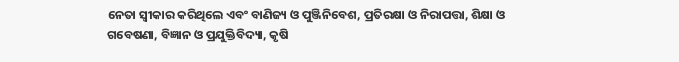ନେତା ସ୍ୱୀକାର କରିଥିଲେ ଏବଂ ବାଣିଜ୍ୟ ଓ ପୁଞ୍ଜିନିବେଶ, ପ୍ରତିରକ୍ଷା ଓ ନିରାପତ୍ତା, ଶିକ୍ଷା ଓ ଗବେଷଣା, ବିଜ୍ଞାନ ଓ ପ୍ରଯୁକ୍ତିବିଦ୍ୟା, କୃଷି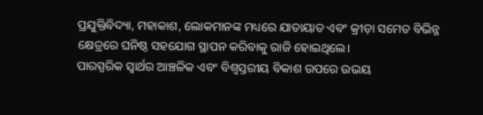ପ୍ରଯୁକ୍ତିବିଦ୍ୟା, ମହାକାଶ, ଲୋକମାନଙ୍କ ମଧ୍ୟରେ ଯାତାୟାତ ଏବଂ କ୍ରୀଡ଼ା ସମେତ ବିଭିନ୍ନ କ୍ଷେତ୍ରରେ ଘନିଷ୍ଠ ସହଯୋଗ ସ୍ଥାପନ କରିବାକୁ ରାଜି ହୋଇଥିଲେ।
ପାରସ୍ପରିକ ସ୍ୱାର୍ଥର ଆଞ୍ଚଳିକ ଏବଂ ବିଶ୍ୱସ୍ତରୀୟ ବିକାଶ ଉପରେ ଉଭୟ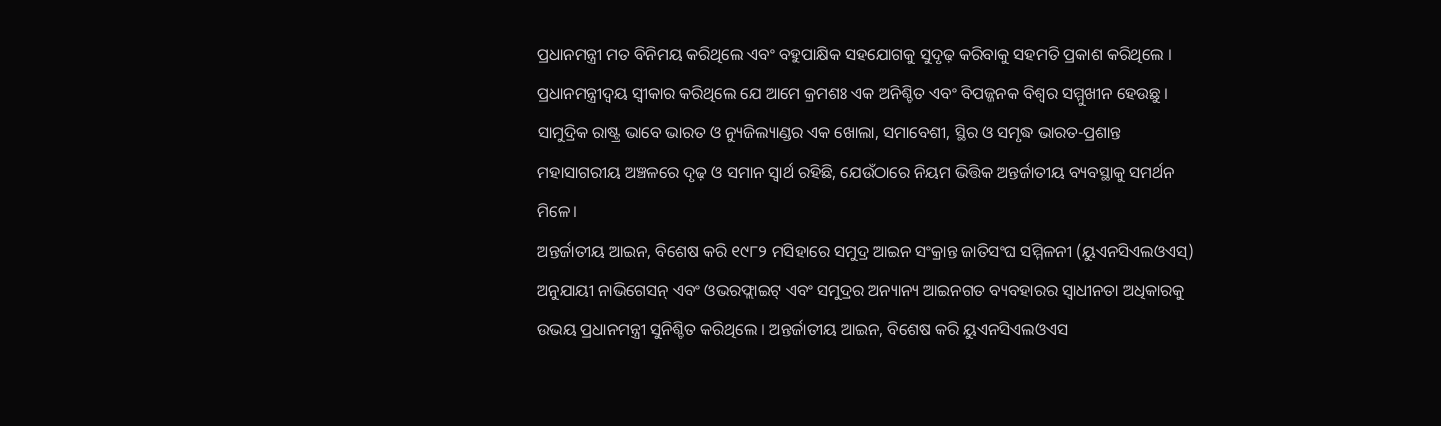ପ୍ରଧାନମନ୍ତ୍ରୀ ମତ ବିନିମୟ କରିଥିଲେ ଏବଂ ବହୁପାକ୍ଷିକ ସହଯୋଗକୁ ସୁଦୃଢ଼ କରିବାକୁ ସହମତି ପ୍ରକାଶ କରିଥିଲେ । ପ୍ରଧାନମନ୍ତ୍ରୀଦ୍ବୟ ସ୍ୱୀକାର କରିଥିଲେ ଯେ ଆମେ କ୍ରମଶଃ ଏକ ଅନିଶ୍ଚିତ ଏବଂ ବିପଜ୍ଜନକ ବିଶ୍ୱର ସମ୍ମୁଖୀନ ହେଉଛୁ । ସାମୁଦ୍ରିକ ରାଷ୍ଟ୍ର ଭାବେ ଭାରତ ଓ ନ୍ୟୁଜିଲ୍ୟାଣ୍ଡର ଏକ ଖୋଲା, ସମାବେଶୀ, ସ୍ଥିର ଓ ସମୃଦ୍ଧ ଭାରତ-ପ୍ରଶାନ୍ତ ମହାସାଗରୀୟ ଅଞ୍ଚଳରେ ଦୃଢ଼ ଓ ସମାନ ସ୍ୱାର୍ଥ ରହିଛି, ଯେଉଁଠାରେ ନିୟମ ଭିତ୍ତିକ ଅନ୍ତର୍ଜାତୀୟ ବ୍ୟବସ୍ଥାକୁ ସମର୍ଥନ ମିଳେ।
ଅନ୍ତର୍ଜାତୀୟ ଆଇନ, ବିଶେଷ କରି ୧୯୮୨ ମସିହାରେ ସମୁଦ୍ର ଆଇନ ସଂକ୍ରାନ୍ତ ଜାତିସଂଘ ସମ୍ମିଳନୀ (ୟୁଏନସିଏଲଓଏସ୍) ଅନୁଯାୟୀ ନାଭିଗେସନ୍ ଏବଂ ଓଭରଫ୍ଲାଇଟ୍ ଏବଂ ସମୁଦ୍ରର ଅନ୍ୟାନ୍ୟ ଆଇନଗତ ବ୍ୟବହାରର ସ୍ୱାଧୀନତା ଅଧିକାରକୁ ଉଭୟ ପ୍ରଧାନମନ୍ତ୍ରୀ ସୁନିଶ୍ଚିତ କରିଥିଲେ । ଅନ୍ତର୍ଜାତୀୟ ଆଇନ, ବିଶେଷ କରି ୟୁଏନସିଏଲଓଏସ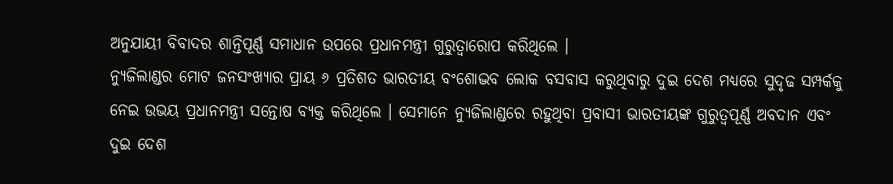ଅନୁଯାୟୀ ବିବାଦର ଶାନ୍ତିପୂର୍ଣ୍ଣ ସମାଧାନ ଉପରେ ପ୍ରଧାନମନ୍ତ୍ରୀ ଗୁରୁତ୍ୱାରୋପ କରିଥିଲେ ।
ନ୍ୟୁଜିଲାଣ୍ଡର ମୋଟ ଜନସଂଖ୍ୟାର ପ୍ରାୟ ୬ ପ୍ରତିଶତ ଭାରତୀୟ ବଂଶୋଦ୍ଭବ ଲୋକ ବସବାସ କରୁଥିବାରୁ ଦୁଇ ଦେଶ ମଧ୍ୟରେ ସୁଦୃଢ ସମ୍ପର୍କକୁ ନେଇ ଉଭୟ ପ୍ରଧାନମନ୍ତ୍ରୀ ସନ୍ତୋଷ ବ୍ୟକ୍ତ କରିଥିଲେ । ସେମାନେ ନ୍ୟୁଜିଲାଣ୍ଡରେ ରହୁଥିବା ପ୍ରବାସୀ ଭାରତୀୟଙ୍କ ଗୁରୁତ୍ୱପୂର୍ଣ୍ଣ ଅବଦାନ ଏବଂ ଦୁଇ ଦେଶ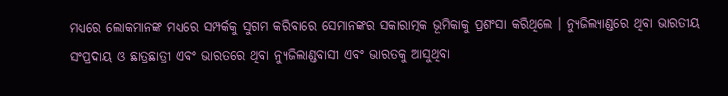ମଧ୍ୟରେ ଲୋକମାନଙ୍କ ମଧ୍ୟରେ ସମ୍ପର୍କକୁ ସୁଗମ କରିବାରେ ସେମାନଙ୍କର ସକାରାତ୍ମକ ଭୂମିକାକୁ ପ୍ରଶଂସା କରିଥିଲେ । ନ୍ୟୁଜିଲ୍ୟାଣ୍ଡରେ ଥିବା ଭାରତୀୟ ସଂପ୍ରଦାୟ ଓ ଛାତ୍ରଛାତ୍ରୀ ଏବଂ ଭାରତରେ ଥିବା ନ୍ୟୁଜିଲାଣ୍ଡବାସୀ ଏବଂ ଭାରତକୁ ଆସୁଥିବା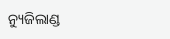ନ୍ୟୁଜିଲାଣ୍ଡ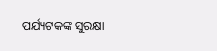ପର୍ଯ୍ୟଟକଙ୍କ ସୁରକ୍ଷା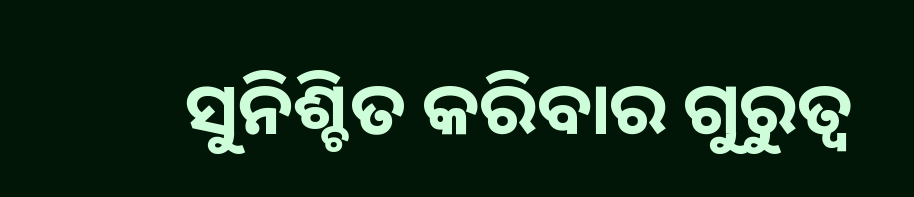ସୁନିଶ୍ଚିତ କରିବାର ଗୁରୁତ୍ୱ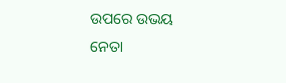ଉପରେ ଉଭୟ ନେତା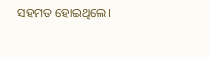ସହମତ ହୋଇଥିଲେ।